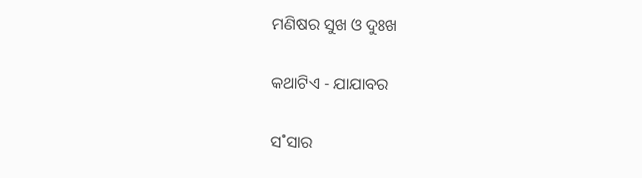ମଣିଷର ସୁଖ ଓ ଦୁଃଖ

କଥାଟିଏ - ଯାଯାବର

ସ˚ସାର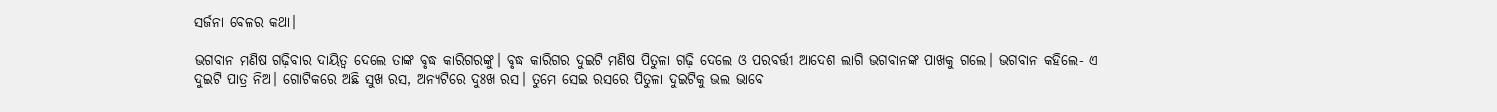ସର୍ଜନା ବେଳର କଥା।

ଭଗବାନ ମଣିଷ ଗଢ଼ିବାର ଦାୟିତ୍ବ ଦେଲେ ତାଙ୍କ ବୃଦ୍ଧ କାରିଗରଙ୍କୁ। ବୃଦ୍ଧ କାରିଗର ଦୁଇଟି ମଣିଷ ପିତୁଳା ଗଢ଼ି ଦେଲେ ଓ ପରବର୍ତ୍ତୀ ଆଦେଶ ଲାଗି ଭଗବାନଙ୍କ ପାଖକୁ ଗଲେ। ଭଗବାନ କହିଲେ- ଏ ଦୁଇଟି ପାତ୍ର ନିଅ। ଗୋଟିକରେ ଅଛି ସୁଖ ରସ, ଅନ୍ୟଟିରେ ଦୁଃଖ ରସ। ତୁମେ ସେଇ ରସରେ ପିତୁଳା ଦୁଇଟିକୁ ଭଲ ଭାବେ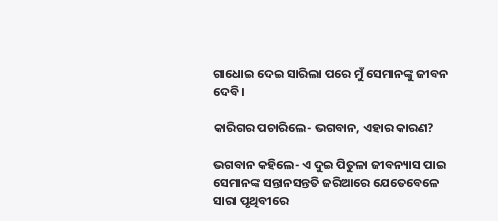ଗାଧୋଇ ଦେଇ ସାରିଲା ପରେ ମୁଁ ସେମାନଙ୍କୁ ଜୀବନ ଦେବି।

କାରିଗର ପଚାରିଲେ- ଭଗବାନ, ଏହାର କାରଣ?

ଭଗବାନ କହିଲେ- ଏ ଦୁଇ ପିତୁଳା ଜୀବନ୍ୟାସ ପାଇ ସେମାନଙ୍କ ସନ୍ତାନସନ୍ତତି ଜରିଆରେ ଯେତେବେଳେ ସାରା ପୃଥିବୀରେ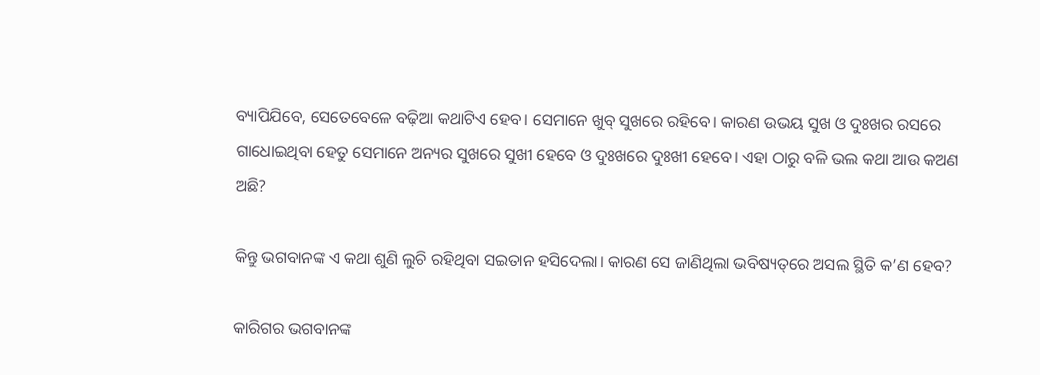ବ୍ୟାପିଯିବେ, ସେତେବେଳେ ବଢ଼ିଆ କଥାଟିଏ ହେବ। ସେମାନେ ଖୁବ୍‌ ସୁଖରେ ରହିବେ। କାରଣ ଉଭୟ ସୁଖ ଓ ଦୁଃଖର ରସରେ ଗାଧୋଇଥିବା ହେତୁ ସେମାନେ ଅନ୍ୟର ସୁଖରେ ସୁଖୀ ହେବେ ଓ ଦୁଃଖରେ ଦୁଃଖୀ ହେବେ। ଏହା ଠାରୁ ବଳି ଭଲ କଥା ଆଉ କଅଣ ଅଛି?

କିନ୍ତୁ ଭଗବାନଙ୍କ ଏ କଥା ଶୁଣି ଲୁଚି ରହିଥିବା ସଇତାନ ହସିଦେଲା। କାରଣ ସେ ଜାଣିଥିଲା ଭବିଷ୍ୟତ୍‌ରେ ଅସଲ ସ୍ଥିତି କ’ଣ ହେବ?

କାରିଗର ଭଗବାନଙ୍କ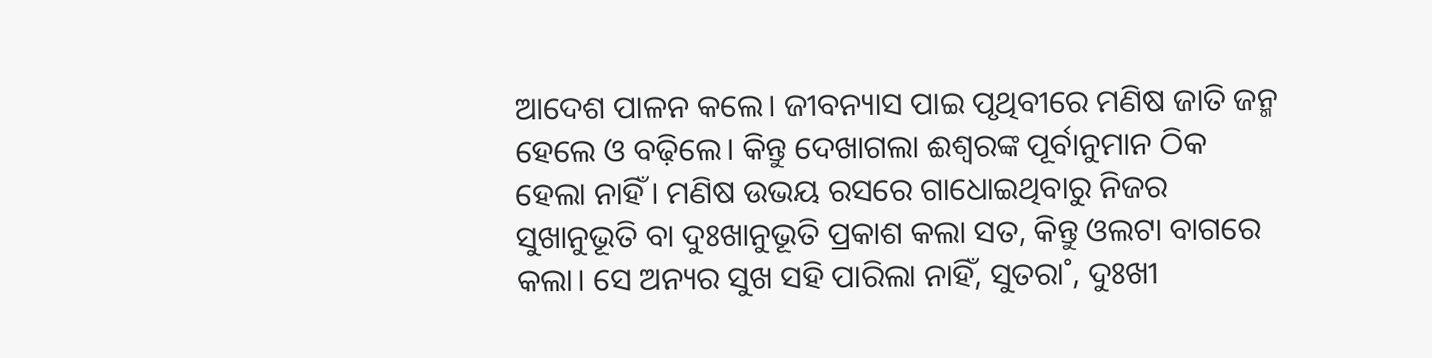ଆଦେଶ ପାଳନ କଲେ। ଜୀବନ୍ୟାସ ପାଇ ପୃଥିବୀରେ ମଣିଷ ଜାତି ଜନ୍ମ ହେଲେ ଓ ବଢ଼ିଲେ। କିନ୍ତୁ ଦେଖାଗଲା ଈଶ୍ବରଙ୍କ ପୂର୍ବାନୁମାନ ଠିକ ହେଲା ନାହିଁ। ମଣିଷ ଉଭୟ ରସରେ ଗାଧୋଇଥିବାରୁ ନିଜର ସୁଖାନୁଭୂତି ବା ଦୁଃଖାନୁଭୂତି ପ୍ରକାଶ କଲା ସତ, କିନ୍ତୁ ଓଲଟା ବାଗରେ କଲା। ସେ ଅନ୍ୟର ସୁଖ ସହି ପାରିଲା ନାହିଁ, ସୁତରା˚, ଦୁଃଖୀ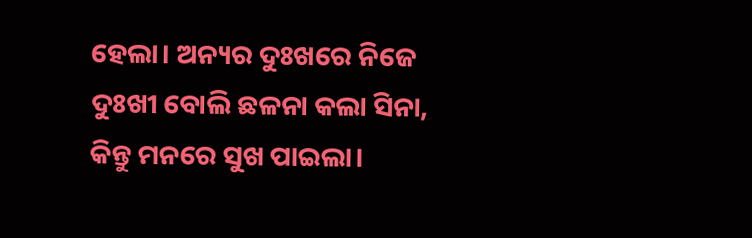ହେଲା। ଅନ୍ୟର ଦୁଃଖରେ ନିଜେ ଦୁଃଖୀ ବୋଲି ଛଳନା କଲା ସିନା, କିନ୍ତୁ ମନରେ ସୁଖ ପାଇଲା।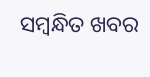ସମ୍ବନ୍ଧିତ ଖବର